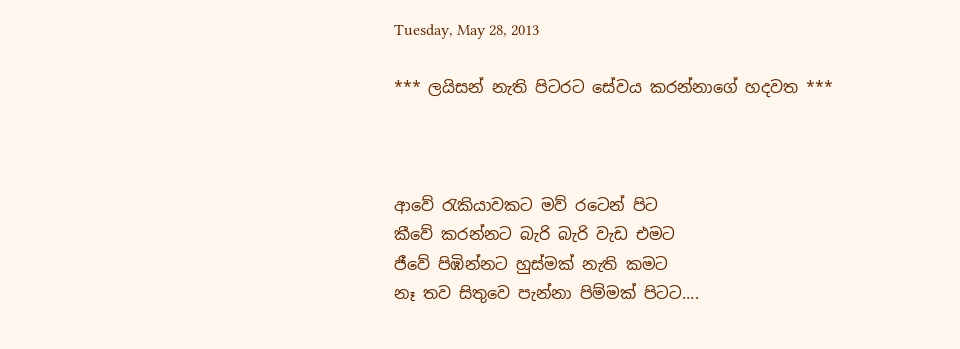Tuesday, May 28, 2013

*** ලයිසන් නැති පිටරට සේවය කරන්නාගේ හදවත ***



ආවේ රැකියාවකට මව් රටෙන් පිට
කීවේ කරන්නට බැරි බැරි වැඩ එමට
ජීවේ පිඹින්නට හුස්මක් නැති කමට
නෑ තව සිතුවෙ පැන්නා පිම්මක් පිටට....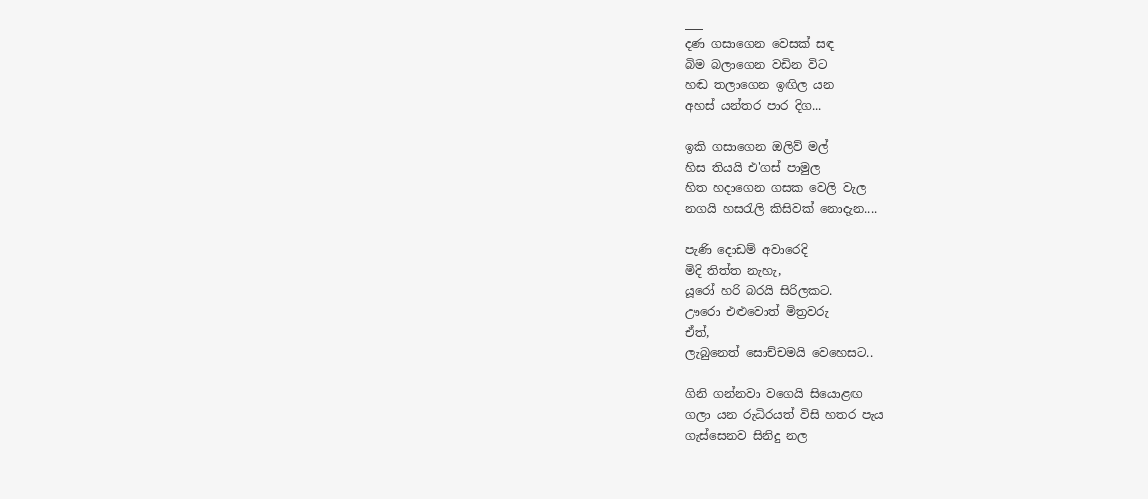___
දණ ගසාගෙන වෙසක් සඳ
බිම බලාගෙන වඩින විට
හඬ තලාගෙන ඉඟිල යන
අහස් යන්තර පාර දිග...

ඉකි ගසාගෙන ඔලිව් මල්
හිස තියයි එ'ගස් පාමුල
හිත හදාගෙන ගසක වෙලි වැල
නගයි හසරැලි කිසිවක් නොදැන....

පැණි දොඩම් අවාරෙදි
මිදි තිත්ත නැහැ,
යූරෝ හරි බරයි සිරිලකට.
ඌරො එළුවොත් මිත්‍රවරු
ඒත්,
ලැබුනෙත් සොච්චමයි වෙහෙසට..

ගිනි ගන්නවා වගෙයි සියොළඟ
ගලා යන රුධිරයත් විසි හතර පැය
ගැස්සෙනව සිනිදු නල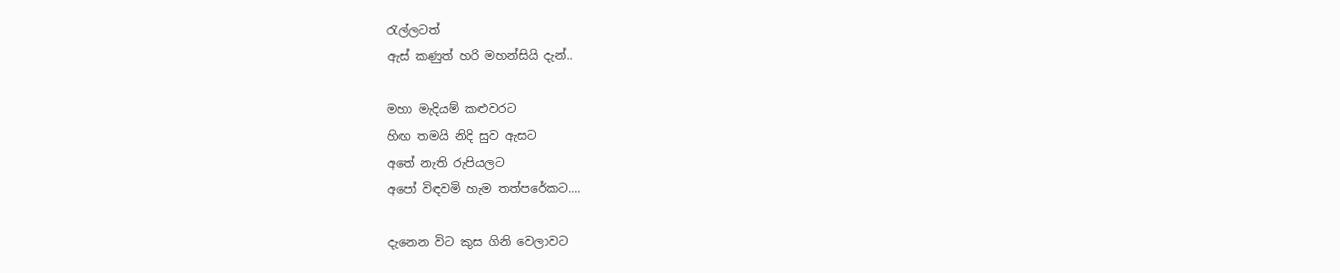රැල්ලටත්
ඇස් කණුත් හරි මහන්සියි දැන්..

මහා මැදියම් කළුවරට
හිඟ තමයි නිදි සුව ඇසට
අතේ නැති රුපියලට
අපෝ විඳවමි හැම තත්පරේකට....

දැනෙන විට කුස ගිනි වෙලාවට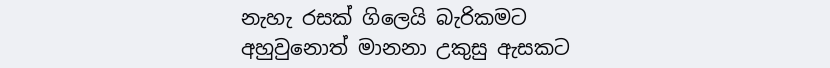නැහැ රසක් ගිලෙයි බැරිකමට
අහුවුනොත් මානනා උකුසු ඇසකට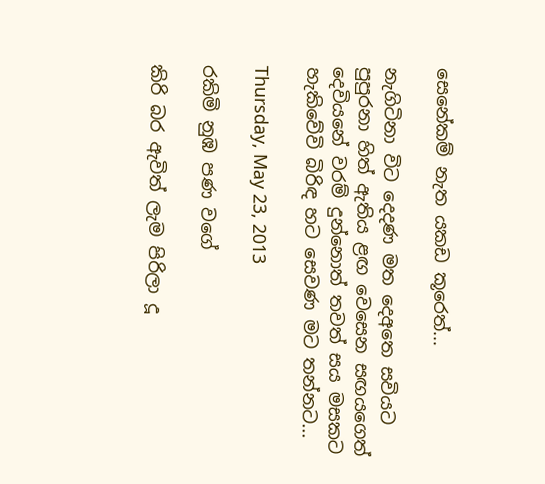සෙනේකම් නැත යකඩ කූරෙත්...

නැගිටිනා විට දෙදණ මත දෙඅතෙ සවියට
පුපුරනා හිත් ඇතිය ළඟ වෙසෙන සඟයගෙත්
දෙවියනේ වරම් දුන්නොත් තවත් සය මසකට
හැකිවේවි බිරිඳ හට සෙවණ මට තන්නට...

Thursday, May 23, 2013

රකිමි නුඹ පණ වගේ

කිරි බර ඇවිත් ලැම පිරිලා දූ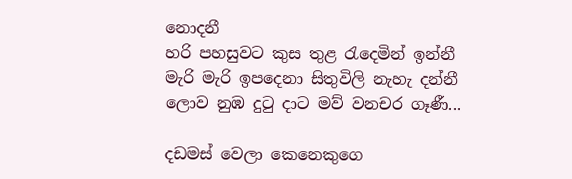නොදනී
හරි පහසුවට කුස තුළ රැදෙමින් ඉන්නී
මැරි මැරි ඉපදෙනා සිතුවිලි නැහැ දන්නී
ලොව නුඹ දුටු දාට මව් වනචර ගෑණී...

දඩමස් වෙලා කෙනෙකුගෙ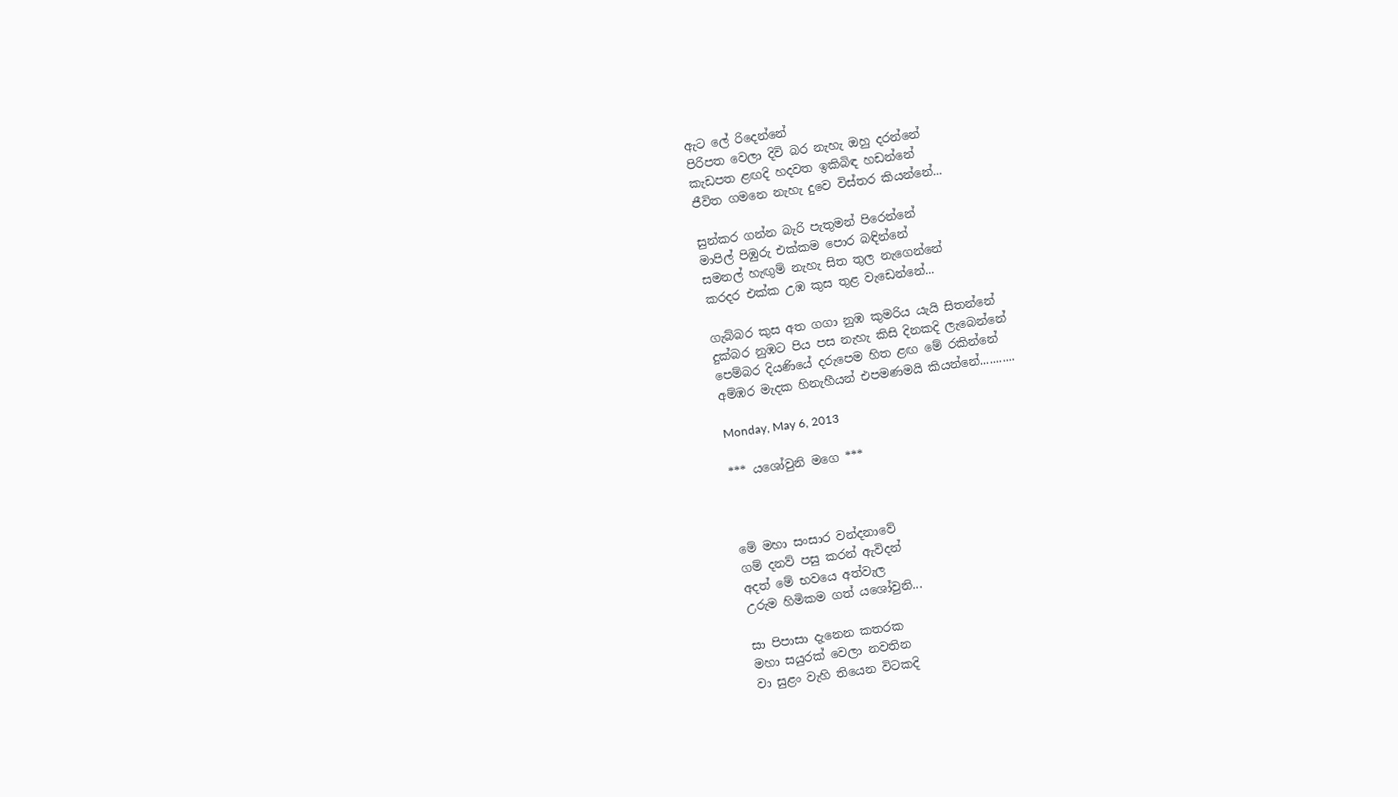ඇට ලේ රිදෙන්නේ
පිරිපත වෙලා දිවි බර නැහැ ඔහු දරන්නේ
කැඩපත ළඟදි හදවත ඉකිබිඳ හඩන්නේ
ජීවිත ගමනෙ නැහැ දුවෙ විස්තර කියන්නේ...

සුන්කර ගන්න බැරි පැතුමන් පිරෙන්නේ
මාපිල් පිඹුරු එක්කම පොර බඳින්නේ
සමනල් හැඟුම් නැහැ සිත තුල නැගෙන්නේ
කරදර එක්ක උඹ කුස තුළ වැඩෙන්නේ...

ගැබ්බර කුස අත ගගා නුඹ කුමරිය යැයි සිතන්නේ
දුක්බර නුඹට පිය පස නැහැ කිසි දිනකදි ලැබෙන්නේ
පෙම්බර දියණියේ දරුපෙම හිත ළඟ මේ රකින්නේ
අම්ඹර මැදක හිනැහීයන් එපමණමයි කියන්නේ...........

Monday, May 6, 2013

*** යශෝවුනි මගෙ ***



මේ මහා සංසාර වන්දනාවේ
ගම් දනව් පසු කරන් ඇවිදන්
අදත් මේ භවයෙ අත්වැල
උරුම හිමිකම ගත් යශෝවුනි...

සා පිපාසා දැනෙන කතරක
මහා සයුරක් වෙලා නවතින
වා සුළං වැහි තියෙන විටකදි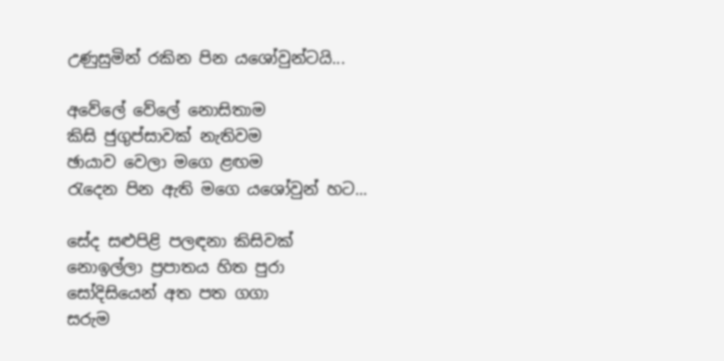උණුසුමින් රකින පින යශෝවුන්ටයි...

අවේලේ වේලේ නොසිතාම
කිසි ජුගුප්සාවක් නැතිවම
ඡායාව වෙලා මගෙ ළඟම
රැදෙන පින ඇති මගෙ යශෝවුන් හට...

සේද සළුපිළි පලඳනා කිසිවක්
නොඉල්ලා ප්‍රපාතය හිත පුරා
සෝදිසියෙන් අත පත ගගා
සරුම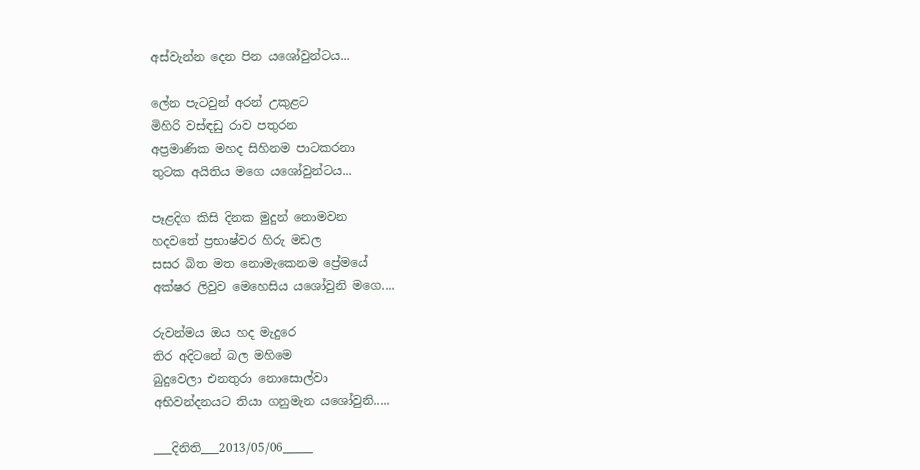අස්වැන්න දෙන පින යශෝවුන්ටය...

ලේන පැටවුන් අරන් උකුළට
මිහිරි වස්ඳඩු රාව පතුරන
අප්‍රමාණික මහද සිහිනම පාටකරනා
තුටක අයිතිය මගෙ යශෝවුන්ටය...

පෑළදිග කිසි දිනක මුදුන් නොමවන
හදවතේ ප්‍රභාෂ්වර හිරු මඩල
සසර බිත මත නොමැකෙනම ප්‍රේමයේ
අක්ෂර ලිවුව මෙහෙසිය යශෝවුනි මගෙ....

රුවන්මය ඔය හද මැදුරෙ
තිර අදිටනේ බල මහිමෙ
බුදුවෙලා එනතුරා නොසොල්වා
අභිවන්දනයට තියා ගනුමැන යශෝවුනි.....

___දිනිති___2013/05/06_____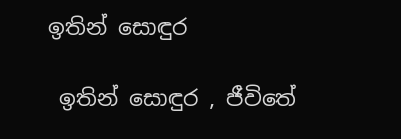ඉතින් සොඳුර

 ඉතින් සොඳුර , ජීවිතේ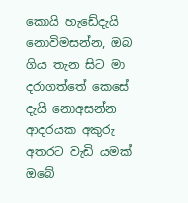කොයි හැඩේදැයි නොවිමසන්න, ඔබ ගිය තැන සිට මා  දරාගත්තේ කෙසේ දැයි නොඅසන්න  ආදරයක අකුරු අතරට වැඩි යමක් ඔබේ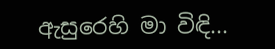ඇසුරෙහි මා විඳි...